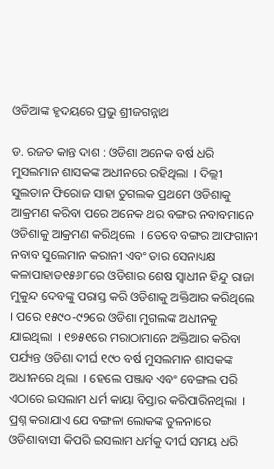ଓଡିଆଙ୍କ ହୃଦୟରେ ପ୍ରଭୁ ଶ୍ରୀଜଗନ୍ନାଥ

ଡ. ରଜତ କାନ୍ତ ଦାଶ : ଓଡିଶା ଅନେକ ବର୍ଷ ଧରି ମୁସଲମାନ ଶାସକଙ୍କ ଅଧୀନରେ ରହିଥିଲା  । ଦିଲ୍ଲୀ ସୁଲତାନ ଫିରୋଜ ସାହା ତୁଗଲକ ପ୍ରଥମେ ଓଡିଶାକୁ ଆକ୍ରମଣ କରିବା ପରେ ଅନେକ ଥର ବଙ୍ଗର ନବାବମାନେ ଓଡିଶାକୁ ଆକ୍ରମଣ କରିଥିଲେ  । ତେବେ ବଙ୍ଗର ଆଫଗାନୀ ନବାବ ସୁଲେମାନ କରାନୀ ଏବଂ ତାର ସେନାଧ୍ୟକ୍ଷ କଳାପାହାଡ୧୫୬୮ରେ ଓଡିଶାର ଶେଷ ସ୍ୱାଧୀନ ହିନ୍ଦୁ ରାଜା ମୁକୁନ୍ଦ ଦେବଙ୍କୁ ପରାସ୍ତ କରି ଓଡିଶାକୁ ଅକ୍ତିଆର କରିଥିଲେ  । ପରେ ୧୫୯୦-୯୨ରେ ଓଡିଶା ମୁଗଲଙ୍କ ଅଧୀନକୁ ଯାଇଥିଲା  । ୧୭୫୧ରେ ମରାଠାମାନେ ଅକ୍ତିଆର କରିବା ପର୍ଯ୍ୟନ୍ତ ଓଡିଶା ଦୀର୍ଘ ୧୯୦ ବର୍ଷ ମୁସଲମାନ ଶାସକଙ୍କ ଅଧୀନରେ ଥିଲା  । ହେଲେ ପଞ୍ଜାବ ଏବଂ ବେଙ୍ଗଲ ପରି ଏଠାରେ ଇସଲାମ ଧର୍ମ କାୟା ବିସ୍ତାର କରିପାରିନଥିଲା  । ପ୍ରଶ୍ନ କରାଯାଏ ଯେ ବଙ୍ଗଳା ଲୋକଙ୍କ ତୁଳନାରେ ଓଡିଶାବାସୀ କିପରି ଇସଲାମ ଧର୍ମକୁ ଦୀର୍ଘ ସମୟ ଧରି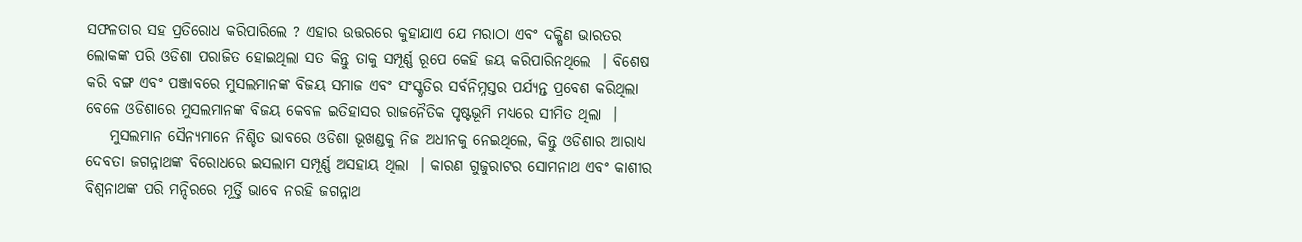ସଫଳତାର ସହ ପ୍ରତିରୋଧ କରିପାରିଲେ ? ଏହାର ଉତ୍ତରରେ କୁହାଯାଏ ଯେ ମରାଠା ଏବଂ ଦକ୍ଷିଣ ଭାରତର ଲୋକଙ୍କ ପରି ଓଡିଶା ପରାଜିତ ହୋଇଥିଲା ସତ କିନ୍ତୁ ତାକୁ ସମ୍ପୂର୍ଣ୍ଣ ରୂପେ କେହି ଜୟ କରିପାରିନଥିଲେ  । ବିଶେଷ କରି ବଙ୍ଗ ଏବଂ ପଞ୍ଜାବରେ ମୁସଲମାନଙ୍କ ବିଜୟ ସମାଜ ଏବଂ ସଂସ୍କୃତିର ସର୍ବନିମ୍ନସ୍ତର ପର୍ଯ୍ୟନ୍ତ ପ୍ରବେଶ କରିଥିଲା ବେଳେ ଓଡିଶାରେ ମୁସଲମାନଙ୍କ ବିଜୟ କେବଳ ଇତିହାସର ରାଜନୈତିକ ପୃଷ୍ଟଭୂମି ମଧ୍ୟରେ ସୀମିତ ଥିଲା  ।
    ମୁସଲମାନ ସୈନ୍ୟମାନେ ନିଶ୍ଚିତ ଭାବରେ ଓଡିଶା ଭୂଖଣ୍ଡକୁ ନିଜ ଅଧୀନକୁ ନେଇଥିଲେ, କିନ୍ତୁ ଓଡିଶାର ଆରାଧ୍ୟ ଦେବତା ଜଗନ୍ନାଥଙ୍କ ବିରୋଧରେ ଇସଲାମ ସମ୍ପୂର୍ଣ୍ଣ ଅସହାୟ ଥିଲା  । କାରଣ ଗୁଜୁରାଟର ସୋମନାଥ ଏବଂ କାଶୀର ବିଶ୍ୱନାଥଙ୍କ ପରି ମନ୍ଦିରରେ ମୂର୍ତ୍ତି ଭାବେ ନରହି ଜଗନ୍ନାଥ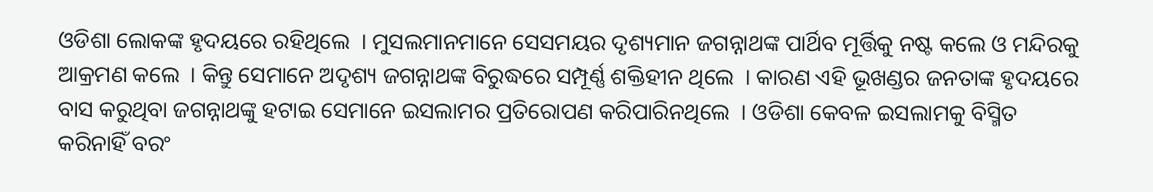ଓଡିଶା ଲୋକଙ୍କ ହୃଦୟରେ ରହିଥିଲେ  । ମୁସଲମାନମାନେ ସେସମୟର ଦୃଶ୍ୟମାନ ଜଗନ୍ନାଥଙ୍କ ପାର୍ଥିବ ମୂର୍ତ୍ତିକୁ ନଷ୍ଟ କଲେ ଓ ମନ୍ଦିରକୁ ଆକ୍ରମଣ କଲେ  । କିନ୍ତୁ ସେମାନେ ଅଦୃଶ୍ୟ ଜଗନ୍ନାଥଙ୍କ ବିରୁଦ୍ଧରେ ସମ୍ପୂର୍ଣ୍ଣ ଶକ୍ତିହୀନ ଥିଲେ  । କାରଣ ଏହି ଭୂଖଣ୍ଡର ଜନତାଙ୍କ ହୃଦୟରେ ବାସ କରୁଥିବା ଜଗନ୍ନାଥଙ୍କୁ ହଟାଇ ସେମାନେ ଇସଲାମର ପ୍ରତିରୋପଣ କରିପାରିନଥିଲେ  । ଓଡିଶା କେବଳ ଇସଲାମକୁ ବିସ୍ମିତ କରିନାହିଁ ବରଂ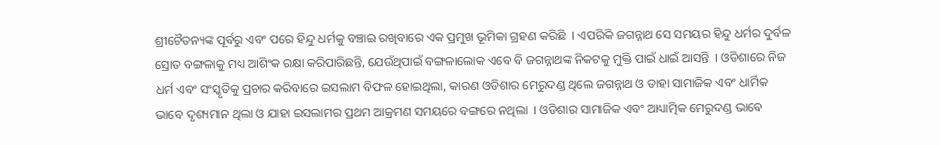ଶ୍ରୀଚୈତନ୍ୟଙ୍କ ପୂର୍ବରୁ ଏବଂ ପରେ ହିନ୍ଦୁ ଧର୍ମକୁ ବଞ୍ଚାଇ ରଖିବାରେ ଏକ ପ୍ରମୁଖ ଭୂମିକା ଗ୍ରହଣ କରିଛି  । ଏପରିକି ଜଗନ୍ନାଥ ସେ ସମୟର ହିନ୍ଦୁ ଧର୍ମର ଦୁର୍ବଳ ସ୍ରୋତ ବଙ୍ଗଳାକୁ ମଧ୍ୟ ଆଶିଂକ ରକ୍ଷା କରିପାରିଛନ୍ତି, ଯେଉଁଥିପାଇଁ ବଙ୍ଗଳାଲୋକ ଏବେ ବି ଜଗନ୍ନାଥଙ୍କ ନିକଟକୁ ମୁକ୍ତି ପାଇଁ ଧାଇଁ ଆସନ୍ତି  । ଓଡିଶାରେ ନିଜ ଧର୍ମ ଏବଂ ସଂସ୍କୃତିକୁ ପ୍ରଚାର କରିବାରେ ଇସଲାମ ବିଫଳ ହୋଇଥିଲା, କାରଣ ଓଡିଶାର ମେରୁଦଣ୍ଡ ଥିଲେ ଜଗନ୍ନାଥ ଓ ତାହା ସାମାଜିକ ଏବଂ ଧାର୍ମିକ ଭାବେ ଦୃଶ୍ୟମାନ ଥିଲା ଓ ଯାହା ଇସଲାମର ପ୍ରଥମ ଆକ୍ରମଣ ସମୟରେ ବଙ୍ଗରେ ନଥିଲା  । ଓଡିଶାର ସାମାଜିକ ଏବଂ ଆଧ୍ୟାତ୍ମିକ ମେରୁଦଣ୍ଡ ଭାବେ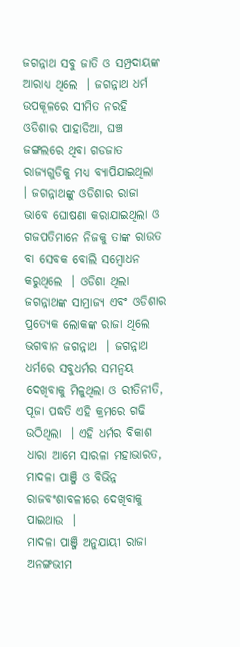ଜଗନ୍ନାଥ ସବୁ ଜାତି ଓ ସମ୍ପ୍ରଦାୟଙ୍କ ଆରାଧ୍ୟ ଥିଲେ  । ଜଗନ୍ନାଥ ଧର୍ମ ଉପକୂଳରେ ସୀମିତ ନରହି ଓଡିଶାର ପାହାଡିଆ, ଘଞ୍ଚ ଜଙ୍ଗଲରେ ଥିବା ଗଡଜାତ ରାଜ୍ୟଗୁଡିକୁ ମଧ୍ୟ ବ୍ୟାପିଯାଇଥିଲା  । ଜଗନ୍ନାଥଙ୍କୁ ଓଡିଶାର ରାଜା ଭାବେ ଘୋଷଣା କରାଯାଇଥିଲା ଓ ଗଜପତିମାନେ ନିଜକୁ ତାଙ୍କ ରାଉତ ବା ସେବକ ବୋଲି ସମ୍ବୋଧନ କରୁଥିଲେ  । ଓଡିଶା ଥିଲା ଜଗନ୍ନାଥଙ୍କ ସାମ୍ରାଜ୍ୟ ଏବଂ ଓଡିଶାର ପ୍ରତ୍ୟେକ ଲୋକଙ୍କ ରାଜା ଥିଲେ ଭଗବାନ ଜଗନ୍ନାଥ  । ଜଗନ୍ନାଥ ଧର୍ମରେ ସବୁଧର୍ମର ସମନ୍ୱୟ ଦେଖିବାକୁ ମିଳୁଥିଲା ଓ ରୀତିନୀତି, ପୂଜା ପଦ୍ଧତି ଏହି କ୍ରମରେ ଗଢି ଉଠିଥିଲା  । ଏହି ଧର୍ମର ବିକାଶ ଧାରା ଆମେ ସାରଳା ମହାଭାରତ, ମାଦଳା ପାଞ୍ଜି ଓ ବିଭିନ୍ନ ରାଜବଂଶାବଳୀରେ ଦେଖିବାକୁ ପାଇଥାଉ  ।
ମାଦଳା ପାଞ୍ଜି ଅନୁଯାୟୀ ରାଜା ଅନଙ୍ଗଭୀମ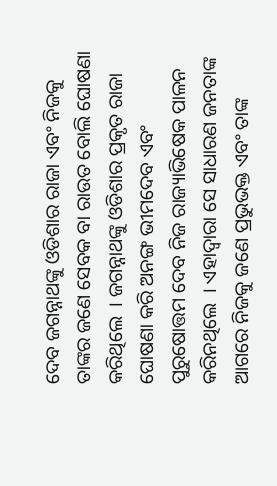ଦେବ ଜଗନ୍ନାଥଙ୍କୁ ଓଡିଶାର ରାଜା ଏବଂ ନିଜକୁ ତାଙ୍କର ଜଣେ ସେବକ ବା ରାଉତ ବୋଲି ଘୋଷଣା କରିଥିଲେ  । ଜଗନ୍ନାଥଙ୍କୁ ଓଡିଶାର ପ୍ରକୃତ ରାଜା ଘୋଷଣା କରି ଅନଙ୍ଗ ଭୀମଦେବ ଏବଂ ପୁରୁଷୋତ୍ତମ ଦେବ ନିଜ ରାଜ୍ୟାଭିଷେକ ପାଳନ କରିନଥିଲେ  । ଏହାଦ୍ୱାରା ସେ ସାଧାରଣ ଜନତାଙ୍କ ଆଗରେ ନିଜକୁ ଜଣେ ପ୍ରଭୁଭକ୍ତ ଏବଂ ତାଙ୍କ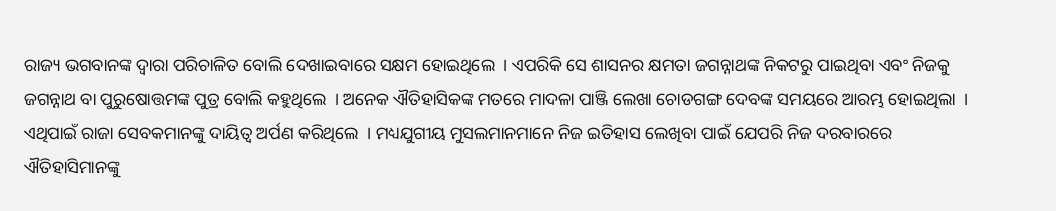ରାଜ୍ୟ ଭଗବାନଙ୍କ ଦ୍ୱାରା ପରିଚାଳିତ ବୋଲି ଦେଖାଇବାରେ ସକ୍ଷମ ହୋଇଥିଲେ  । ଏପରିକି ସେ ଶାସନର କ୍ଷମତା ଜଗନ୍ନାଥଙ୍କ ନିକଟରୁ ପାଇଥିବା ଏବଂ ନିଜକୁ ଜଗନ୍ନାଥ ବା ପୁରୁଷୋତ୍ତମଙ୍କ ପୁତ୍ର ବୋଲି କହୁଥିଲେ  । ଅନେକ ଐତିହାସିକଙ୍କ ମତରେ ମାଦଳା ପାଞ୍ଜି ଲେଖା ଚୋଡଗଙ୍ଗ ଦେବଙ୍କ ସମୟରେ ଆରମ୍ଭ ହୋଇଥିଲା  । ଏଥିପାଇଁ ରାଜା ସେବକମାନଙ୍କୁ ଦାୟିତ୍ୱ ଅର୍ପଣ କରିଥିଲେ  । ମଧ୍ୟଯୁଗୀୟ ମୁସଲମାନମାନେ ନିଜ ଇତିହାସ ଲେଖିବା ପାଇଁ ଯେପରି ନିଜ ଦରବାରରେ ଐତିହାସିମାନଙ୍କୁ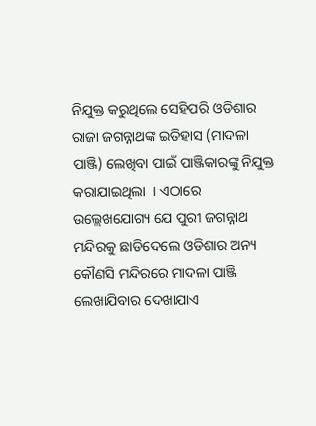ନିଯୁକ୍ତ କରୁଥିଲେ ସେହିପରି ଓଡିଶାର ରାଜା ଜଗନ୍ନାଥଙ୍କ ଇତିହାସ (ମାଦଳା ପାଞ୍ଜି) ଲେଖିବା ପାଇଁ ପାଞ୍ଜିକାରଙ୍କୁ ନିଯୁକ୍ତ କରାଯାଇଥିଲା  । ଏଠାରେ ଉଲ୍ଲେଖଯୋଗ୍ୟ ଯେ ପୁରୀ ଜଗନ୍ନାଥ ମନ୍ଦିରକୁ ଛାଡିଦେଲେ ଓଡିଶାର ଅନ୍ୟ କୌଣସି ମନ୍ଦିରରେ ମାଦଳା ପାଞ୍ଜି ଲେଖାଯିବାର ଦେଖାଯାଏ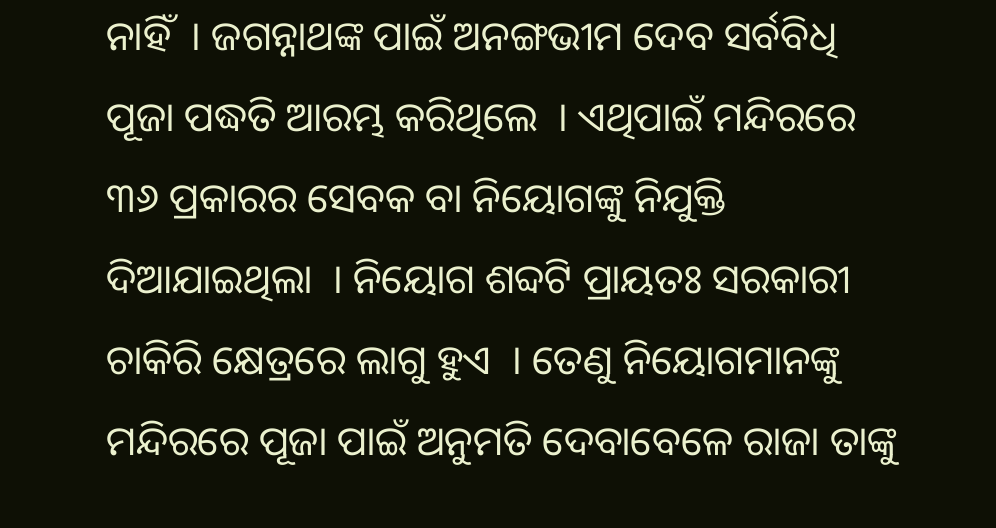ନାହିଁ  । ଜଗନ୍ନାଥଙ୍କ ପାଇଁ ଅନଙ୍ଗଭୀମ ଦେବ ସର୍ବବିଧି ପୂଜା ପଦ୍ଧତି ଆରମ୍ଭ କରିଥିଲେ  । ଏଥିପାଇଁ ମନ୍ଦିରରେ ୩୬ ପ୍ରକାରର ସେବକ ବା ନିୟୋଗଙ୍କୁ ନିଯୁକ୍ତି ଦିଆଯାଇଥିଲା  । ନିୟୋଗ ଶବ୍ଦଟି ପ୍ରାୟତଃ ସରକାରୀ ଚାକିରି କ୍ଷେତ୍ରରେ ଲାଗୁ ହୁଏ  । ତେଣୁ ନିୟୋଗମାନଙ୍କୁ ମନ୍ଦିରରେ ପୂଜା ପାଇଁ ଅନୁମତି ଦେବାବେଳେ ରାଜା ତାଙ୍କୁ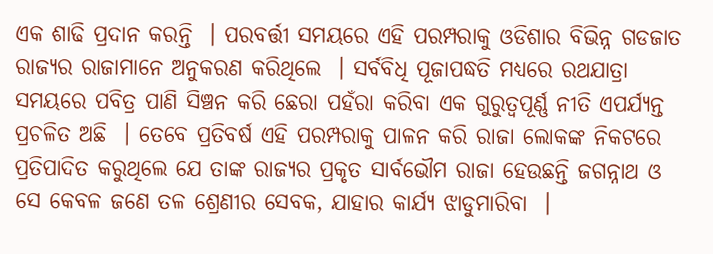ଏକ ଶାଢି ପ୍ରଦାନ କରନ୍ତି  । ପରବର୍ତ୍ତୀ ସମୟରେ ଏହି ପରମ୍ପରାକୁ ଓଡିଶାର ବିଭିନ୍ନ ଗଡଜାତ ରାଜ୍ୟର ରାଜାମାନେ ଅନୁକରଣ କରିଥିଲେ  । ସର୍ବବିଧି ପୂଜାପଦ୍ଧତି ମଧ୍ୟରେ ରଥଯାତ୍ରା ସମୟରେ ପବିତ୍ର ପାଣି ସିଞ୍ଚନ କରି ଛେରା ପହଁରା କରିବା ଏକ ଗୁରୁତ୍ୱପୂର୍ଣ୍ଣ ନୀତି ଏପର୍ଯ୍ୟନ୍ତ ପ୍ରଚଳିତ ଅଛି  । ତେବେ ପ୍ରତିବର୍ଷ ଏହି ପରମ୍ପରାକୁ ପାଳନ କରି ରାଜା ଲୋକଙ୍କ ନିକଟରେ ପ୍ରତିପାଦିତ କରୁଥିଲେ ଯେ ତାଙ୍କ ରାଜ୍ୟର ପ୍ରକୃତ ସାର୍ବଭୌମ ରାଜା ହେଉଛନ୍ତି ଜଗନ୍ନାଥ ଓ ସେ କେବଳ ଜଣେ ତଳ ଶ୍ରେଣୀର ସେବକ, ଯାହାର କାର୍ଯ୍ୟ ଝାଡୁମାରିବା  ।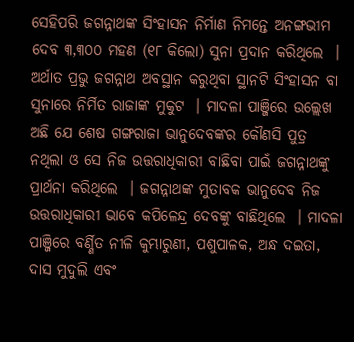ସେହିପରି ଜଗନ୍ନାଥଙ୍କ ସିଂହାସନ ନିର୍ମାଣ ନିମନ୍ତେ ଅନଙ୍ଗଭୀମ ଦେବ ୩,୩୦୦ ମହଣ (୧୮ କିଲୋ) ସୁନା ପ୍ରଦାନ କରିଥିଲେ  । ଅର୍ଥାତ ପ୍ରଭୁ ଜଗନ୍ନାଥ ଅବସ୍ଥାନ କରୁଥିବା ସ୍ଥାନଟି ସିଂହାସନ ବା ସୁନାରେ ନିର୍ମିତ ରାଜାଙ୍କ ମୁକୁଟ  । ମାଦଳା ପାଞ୍ଜିରେ ଉଲ୍ଲେଖ ଅଛି ଯେ ଶେଷ ଗଙ୍ଗରାଜା ଭାନୁଦେବଙ୍କର କୌଣସି ପୁତ୍ର ନଥିଲା ଓ ସେ ନିଜ ଉତ୍ତରାଧିକାରୀ ବାଛିବା ପାଇଁ ଜଗନ୍ନାଥଙ୍କୁ ପ୍ରାର୍ଥନା କରିଥିଲେ  । ଜଗନ୍ନାଥଙ୍କ ମୁତାବକ ଭାନୁଦେବ ନିଜ ଉତ୍ତରାଧିକାରୀ ଭାବେ କପିଳେନ୍ଦ୍ର ଦେବଙ୍କୁ ବାଛିଥିଲେ  । ମାଦଳା ପାଞ୍ଜିରେ ବର୍ଣ୍ଣିତ ନୀଳି କୁମ୍ଭାରୁଣୀ, ପଶୁପାଳକ, ଅନ୍ଧ ଦଇତା, ଦାସ ମୁଦୁଲି ଏବଂ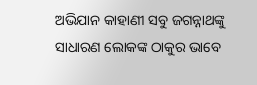ଅଭିଯାନ କାହାଣୀ ସବୁ ଜଗନ୍ନାଥଙ୍କୁ ସାଧାରଣ ଲୋକଙ୍କ ଠାକୁର ଭାବେ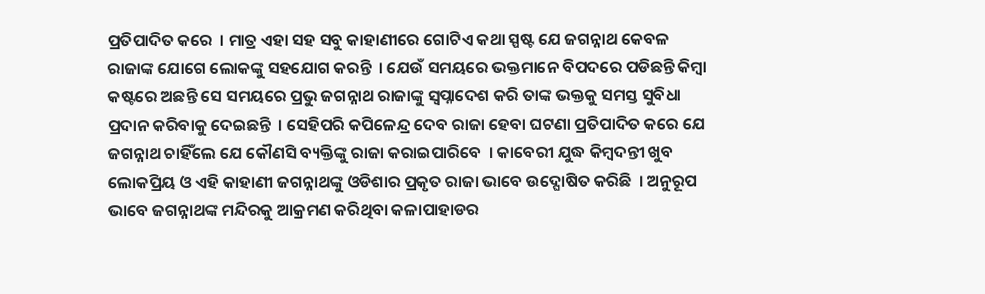ପ୍ରତିପାଦିତ କରେ  । ମାତ୍ର ଏହା ସହ ସବୁ କାହାଣୀରେ ଗୋଟିଏ କଥା ସ୍ପଷ୍ଟ ଯେ ଜଗନ୍ନାଥ କେବଳ ରାଜାଙ୍କ ଯୋଗେ ଲୋକଙ୍କୁ ସହଯୋଗ କରନ୍ତି  । ଯେଉଁ ସମୟରେ ଭକ୍ତମାନେ ବିପଦରେ ପଡିଛନ୍ତି କିମ୍ବା କଷ୍ଟରେ ଅଛନ୍ତି ସେ ସମୟରେ ପ୍ରଭୁ ଜଗନ୍ନାଥ ରାଜାଙ୍କୁ ସ୍ୱପ୍ନାଦେଶ କରି ତାଙ୍କ ଭକ୍ତକୁ ସମସ୍ତ ସୁବିଧା ପ୍ରଦାନ କରିବାକୁ ଦେଇଛନ୍ତି  । ସେହିପରି କପିଳେନ୍ଦ୍ର ଦେବ ରାଜା ହେବା ଘଟଣା ପ୍ରତିପାଦିତ କରେ ଯେ ଜଗନ୍ନାଥ ଚାହିଁଲେ ଯେ କୌଣସି ବ୍ୟକ୍ତିଙ୍କୁ ରାଜା କରାଇପାରିବେ  । କାବେରୀ ଯୁଦ୍ଧ କିମ୍ବଦନ୍ତୀ ଖୁବ ଲୋକପ୍ରିୟ ଓ ଏହି କାହାଣୀ ଜଗନ୍ନାଥଙ୍କୁ ଓଡିଶାର ପ୍ରକୃତ ରାଜା ଭାବେ ଉଦ୍ଘୋଷିତ କରିଛି  । ଅନୁରୂପ ଭାବେ ଜଗନ୍ନାଥଙ୍କ ମନ୍ଦିରକୁ ଆକ୍ରମଣ କରିଥିବା କଳାପାହାଡର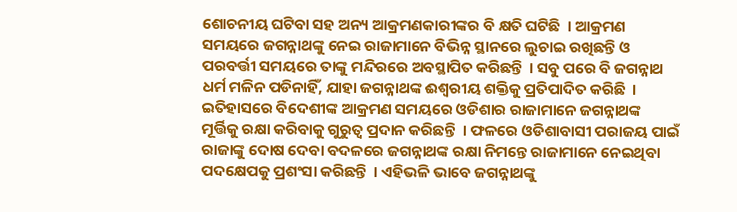ଶୋଚନୀୟ ଘଟିବା ସହ ଅନ୍ୟ ଆକ୍ରମଣକାରୀଙ୍କର ବି କ୍ଷତି ଘଟିଛି  । ଆକ୍ରମଣ ସମୟରେ ଜଗନ୍ନାଥଙ୍କୁ ନେଇ ରାଜାମାନେ ବିଭିନ୍ନ ସ୍ଥାନରେ ଲୁଚାଇ ରଖିଛନ୍ତି ଓ ପରବର୍ତ୍ତୀ ସମୟରେ ତାଙ୍କୁ ମନ୍ଦିରରେ ଅବସ୍ଥାପିତ କରିଛନ୍ତି  । ସବୁ ପରେ ବି ଜଗନ୍ନାଥ ଧର୍ମ ମଳିନ ପଡିନାହିଁ, ଯାହା ଜଗନ୍ନାଥଙ୍କ ଈଶ୍ୱରୀୟ ଶକ୍ତିକୁ ପ୍ରତିପାଦିତ କରିଛି  । ଇତିହାସରେ ବିଦେଶୀଙ୍କ ଆକ୍ରମଣ ସମୟରେ ଓଡିଶାର ରାଜାମାନେ ଜଗନ୍ନାଥଙ୍କ ମୂର୍ତ୍ତିକୁ ରକ୍ଷା କରିବାକୁ ଗୁରୁତ୍ୱ ପ୍ରଦାନ କରିଛନ୍ତି  । ଫଳରେ ଓଡିଶାବାସୀ ପରାଜୟ ପାଇଁ ରାଜାଙ୍କୁ ଦୋଷ ଦେବା ବଦଳରେ ଜଗନ୍ନାଥଙ୍କ ରକ୍ଷା ନିମନ୍ତେ ରାଜାମାନେ ନେଇଥିବା ପଦକ୍ଷେପକୁ ପ୍ରଶଂସା କରିଛନ୍ତି  । ଏହିଭଳି ଭାବେ ଜଗନ୍ନାଥଙ୍କୁ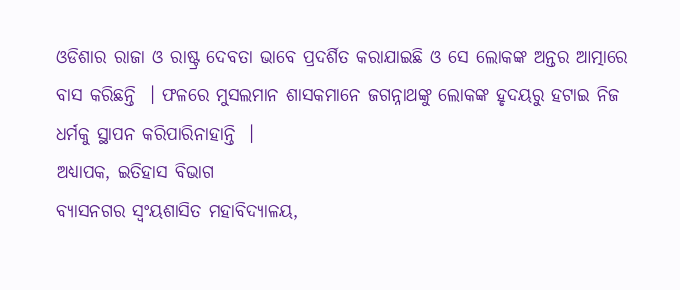ଓଡିଶାର ରାଜା ଓ ରାଷ୍ଟ୍ର ଦେବତା ଭାବେ ପ୍ରଦର୍ଶିତ କରାଯାଇଛି ଓ ସେ ଲୋକଙ୍କ ଅନ୍ତର ଆତ୍ମାରେ ବାସ କରିଛନ୍ତି  । ଫଳରେ ମୁସଲମାନ ଶାସକମାନେ ଜଗନ୍ନାଥଙ୍କୁ ଲୋକଙ୍କ ହୃଦୟରୁ ହଟାଇ ନିଜ ଧର୍ମକୁ ସ୍ଥାପନ କରିପାରିନାହାନ୍ତି  ।
ଅଧ୍ୟାପକ, ଇତିହାସ ବିଭାଗ
ବ୍ୟାସନଗର ସ୍ୱଂୟଶାସିତ ମହାବିଦ୍ୟାଳୟ,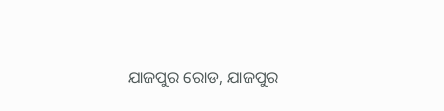ଯାଜପୁର ରୋଡ, ଯାଜପୁର